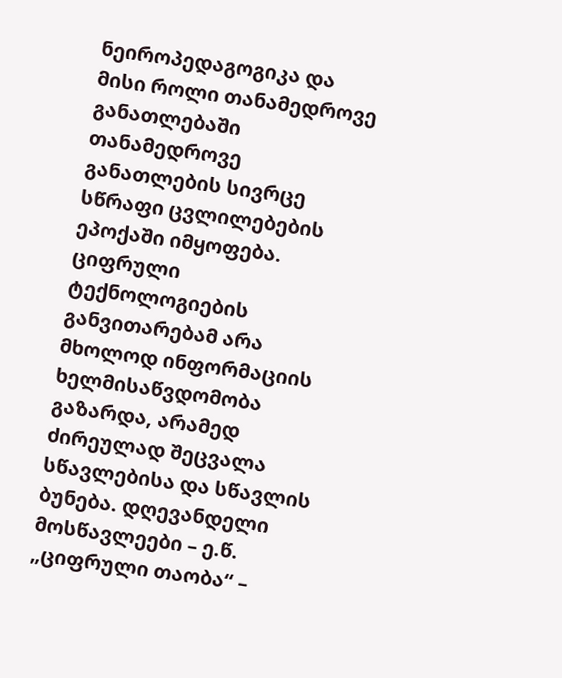ნეიროპედაგოგიკა და მისი როლი თანამედროვე განათლებაში
თანამედროვე განათლების სივრცე სწრაფი ცვლილებების ეპოქაში იმყოფება. ციფრული ტექნოლოგიების განვითარებამ არა მხოლოდ ინფორმაციის ხელმისაწვდომობა გაზარდა, არამედ ძირეულად შეცვალა სწავლებისა და სწავლის ბუნება. დღევანდელი მოსწავლეები – ე.წ. „ციფრული თაობა“ –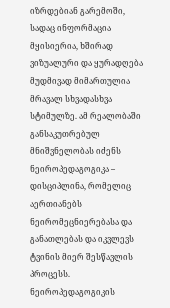იზრდებიან გარემოში, სადაც ინფორმაცია მყისიერია, ხშირად ვიზუალური და ყურადღება მუდმივად მიმართულია მრავალ სხვადასხვა სტიმულზე. ამ რეალობაში განსაკუთრებულ მნიშვნელობას იძენს ნეიროპედაგოგიკა – დისციპლინა, რომელიც აერთიანებს ნეირომეცნიერებასა და განათლებას და იკვლევს ტვინის მიერ შესწავლის პროცესს.
ნეიროპედაგოგიკის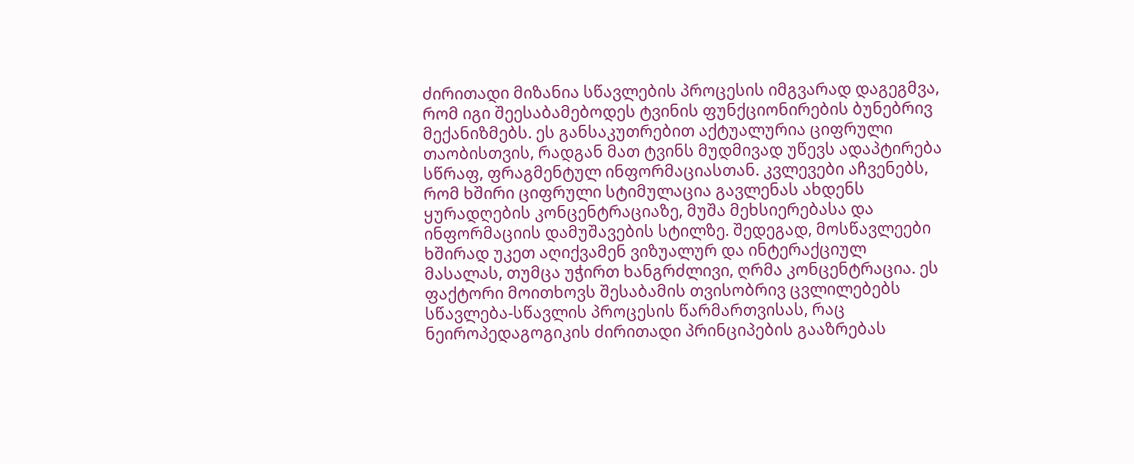ძირითადი მიზანია სწავლების პროცესის იმგვარად დაგეგმვა, რომ იგი შეესაბამებოდეს ტვინის ფუნქციონირების ბუნებრივ მექანიზმებს. ეს განსაკუთრებით აქტუალურია ციფრული თაობისთვის, რადგან მათ ტვინს მუდმივად უწევს ადაპტირება სწრაფ, ფრაგმენტულ ინფორმაციასთან. კვლევები აჩვენებს, რომ ხშირი ციფრული სტიმულაცია გავლენას ახდენს ყურადღების კონცენტრაციაზე, მუშა მეხსიერებასა და ინფორმაციის დამუშავების სტილზე. შედეგად, მოსწავლეები ხშირად უკეთ აღიქვამენ ვიზუალურ და ინტერაქციულ მასალას, თუმცა უჭირთ ხანგრძლივი, ღრმა კონცენტრაცია. ეს ფაქტორი მოითხოვს შესაბამის თვისობრივ ცვლილებებს სწავლება-სწავლის პროცესის წარმართვისას, რაც ნეიროპედაგოგიკის ძირითადი პრინციპების გააზრებას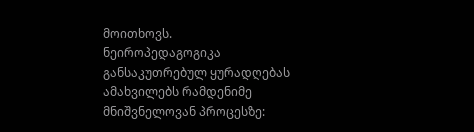მოითხოვს.
ნეიროპედაგოგიკა განსაკუთრებულ ყურადღებას ამახვილებს რამდენიმე მნიშვნელოვან პროცესზე: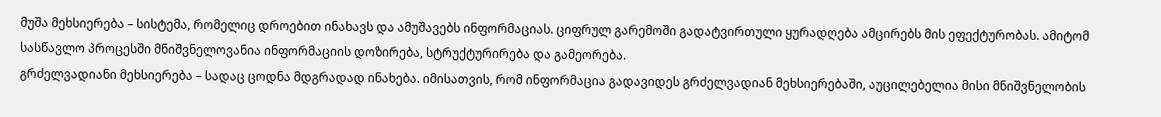მუშა მეხსიერება – სისტემა, რომელიც დროებით ინახავს და ამუშავებს ინფორმაციას. ციფრულ გარემოში გადატვირთული ყურადღება ამცირებს მის ეფექტურობას. ამიტომ სასწავლო პროცესში მნიშვნელოვანია ინფორმაციის დოზირება, სტრუქტურირება და გამეორება.
გრძელვადიანი მეხსიერება – სადაც ცოდნა მდგრადად ინახება. იმისათვის, რომ ინფორმაცია გადავიდეს გრძელვადიან მეხსიერებაში, აუცილებელია მისი მნიშვნელობის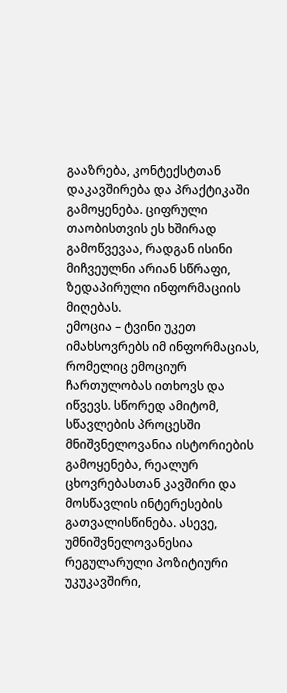გააზრება, კონტექსტთან დაკავშირება და პრაქტიკაში გამოყენება. ციფრული თაობისთვის ეს ხშირად გამოწვევაა, რადგან ისინი მიჩვეულნი არიან სწრაფი, ზედაპირული ინფორმაციის მიღებას.
ემოცია – ტვინი უკეთ იმახსოვრებს იმ ინფორმაციას, რომელიც ემოციურ ჩართულობას ითხოვს და იწვევს. სწორედ ამიტომ, სწავლების პროცესში მნიშვნელოვანია ისტორიების გამოყენება, რეალურ ცხოვრებასთან კავშირი და მოსწავლის ინტერესების გათვალისწინება. ასევე, უმნიშვნელოვანესია რეგულარული პოზიტიური უკუკავშირი,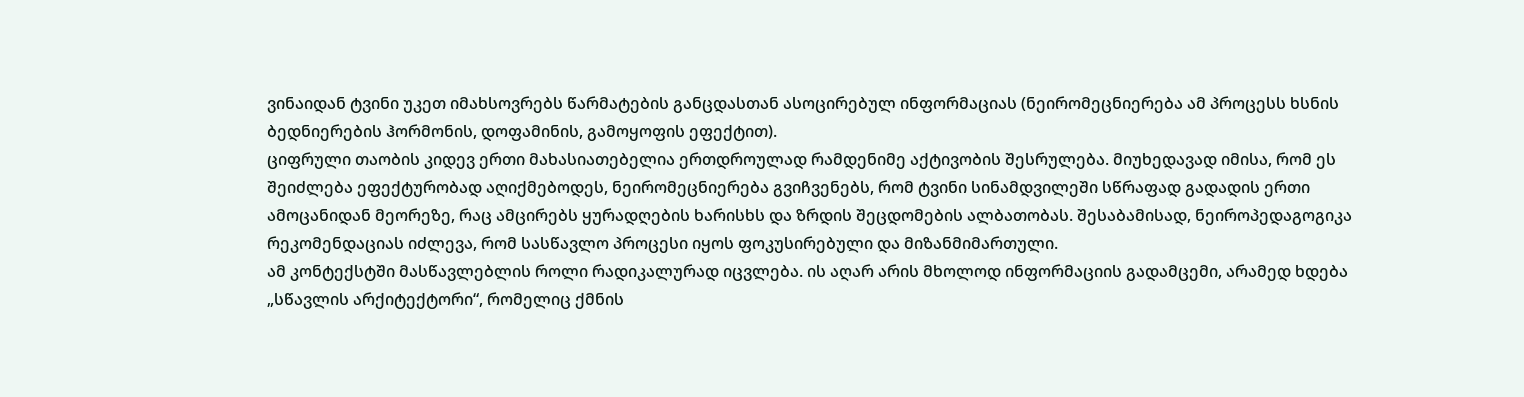ვინაიდან ტვინი უკეთ იმახსოვრებს წარმატების განცდასთან ასოცირებულ ინფორმაციას (ნეირომეცნიერება ამ პროცესს ხსნის ბედნიერების ჰორმონის, დოფამინის, გამოყოფის ეფექტით).
ციფრული თაობის კიდევ ერთი მახასიათებელია ერთდროულად რამდენიმე აქტივობის შესრულება. მიუხედავად იმისა, რომ ეს შეიძლება ეფექტურობად აღიქმებოდეს, ნეირომეცნიერება გვიჩვენებს, რომ ტვინი სინამდვილეში სწრაფად გადადის ერთი ამოცანიდან მეორეზე, რაც ამცირებს ყურადღების ხარისხს და ზრდის შეცდომების ალბათობას. შესაბამისად, ნეიროპედაგოგიკა რეკომენდაციას იძლევა, რომ სასწავლო პროცესი იყოს ფოკუსირებული და მიზანმიმართული.
ამ კონტექსტში მასწავლებლის როლი რადიკალურად იცვლება. ის აღარ არის მხოლოდ ინფორმაციის გადამცემი, არამედ ხდება „სწავლის არქიტექტორი“, რომელიც ქმნის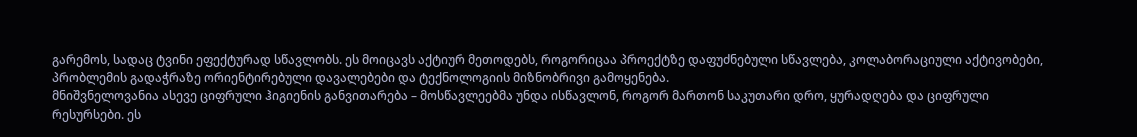გარემოს, სადაც ტვინი ეფექტურად სწავლობს. ეს მოიცავს აქტიურ მეთოდებს, როგორიცაა პროექტზე დაფუძნებული სწავლება, კოლაბორაციული აქტივობები, პრობლემის გადაჭრაზე ორიენტირებული დავალებები და ტექნოლოგიის მიზნობრივი გამოყენება.
მნიშვნელოვანია ასევე ციფრული ჰიგიენის განვითარება – მოსწავლეებმა უნდა ისწავლონ, როგორ მართონ საკუთარი დრო, ყურადღება და ციფრული რესურსები. ეს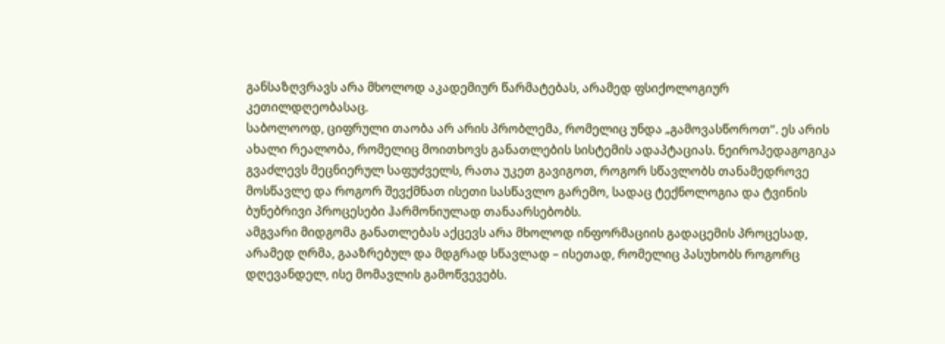განსაზღვრავს არა მხოლოდ აკადემიურ წარმატებას, არამედ ფსიქოლოგიურ კეთილდღეობასაც.
საბოლოოდ, ციფრული თაობა არ არის პრობლემა, რომელიც უნდა „გამოვასწოროთ“. ეს არის ახალი რეალობა, რომელიც მოითხოვს განათლების სისტემის ადაპტაციას. ნეიროპედაგოგიკა გვაძლევს მეცნიერულ საფუძველს, რათა უკეთ გავიგოთ, როგორ სწავლობს თანამედროვე მოსწავლე და როგორ შევქმნათ ისეთი სასწავლო გარემო, სადაც ტექნოლოგია და ტვინის ბუნებრივი პროცესები ჰარმონიულად თანაარსებობს.
ამგვარი მიდგომა განათლებას აქცევს არა მხოლოდ ინფორმაციის გადაცემის პროცესად, არამედ ღრმა, გააზრებულ და მდგრად სწავლად – ისეთად, რომელიც პასუხობს როგორც დღევანდელ, ისე მომავლის გამოწვევებს.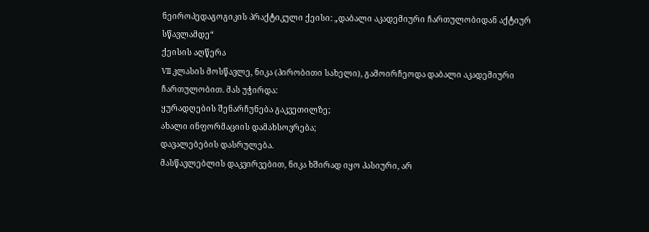ნეიროპედაგოგიკის პრაქტიკული ქეისი: „დაბალი აკადემიური ჩართულობიდან აქტიურ სწავლამდე“
ქეისის აღწერა
VII კლასის მოსწავლე, ნიკა (პირობითი სახელი), გამოირჩეოდა დაბალი აკადემიური ჩართულობით. მას უჭირდა:
ყურადღების შენარჩუნება გაკვეთილზე;
ახალი ინფორმაციის დამახსოვრება;
დავალებების დასრულება.
მასწავლებლის დაკვირვებით, ნიკა ხშირად იყო პასიური, არ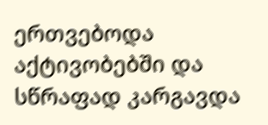ერთვებოდა აქტივობებში და სწრაფად კარგავდა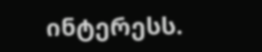ინტერესს.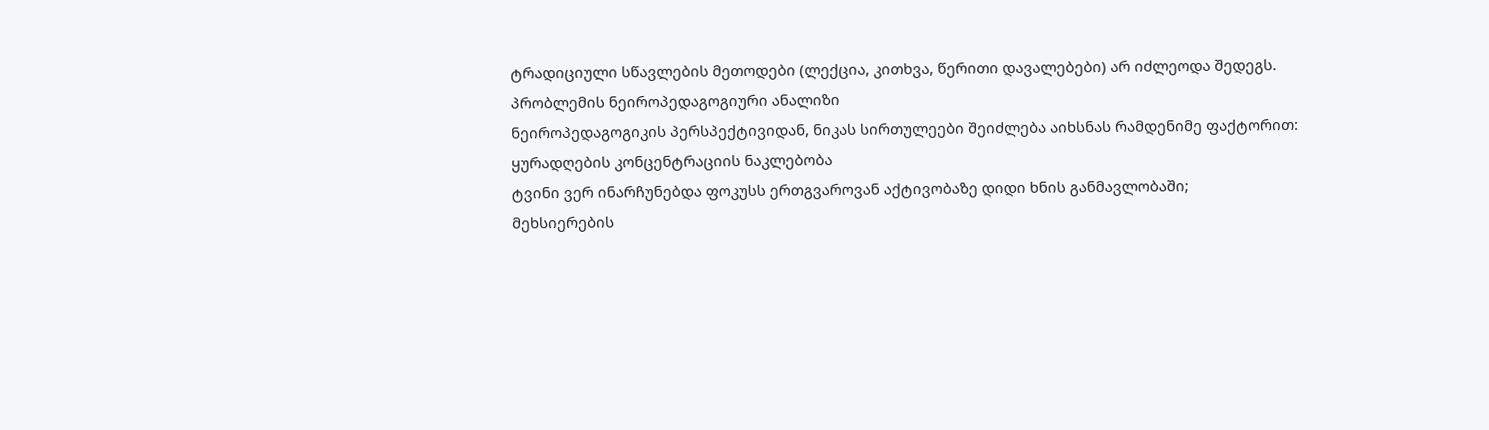ტრადიციული სწავლების მეთოდები (ლექცია, კითხვა, წერითი დავალებები) არ იძლეოდა შედეგს.
პრობლემის ნეიროპედაგოგიური ანალიზი
ნეიროპედაგოგიკის პერსპექტივიდან, ნიკას სირთულეები შეიძლება აიხსნას რამდენიმე ფაქტორით:
ყურადღების კონცენტრაციის ნაკლებობა
ტვინი ვერ ინარჩუნებდა ფოკუსს ერთგვაროვან აქტივობაზე დიდი ხნის განმავლობაში;
მეხსიერების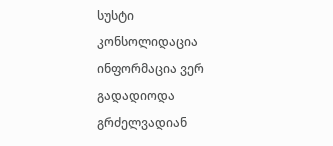სუსტი კონსოლიდაცია
ინფორმაცია ვერ გადადიოდა გრძელვადიან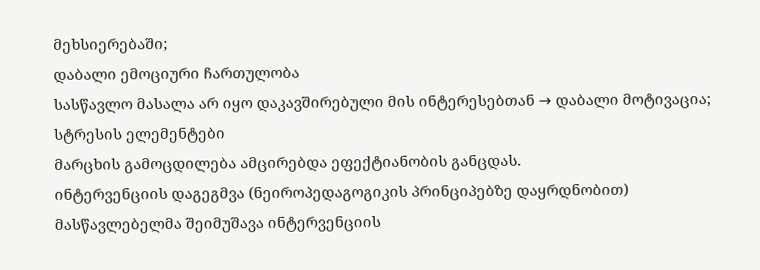მეხსიერებაში;
დაბალი ემოციური ჩართულობა
სასწავლო მასალა არ იყო დაკავშირებული მის ინტერესებთან → დაბალი მოტივაცია;
სტრესის ელემენტები
მარცხის გამოცდილება ამცირებდა ეფექტიანობის განცდას.
ინტერვენციის დაგეგმვა (ნეიროპედაგოგიკის პრინციპებზე დაყრდნობით)
მასწავლებელმა შეიმუშავა ინტერვენციის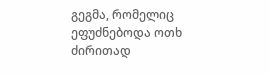გეგმა, რომელიც ეფუძნებოდა ოთხ ძირითად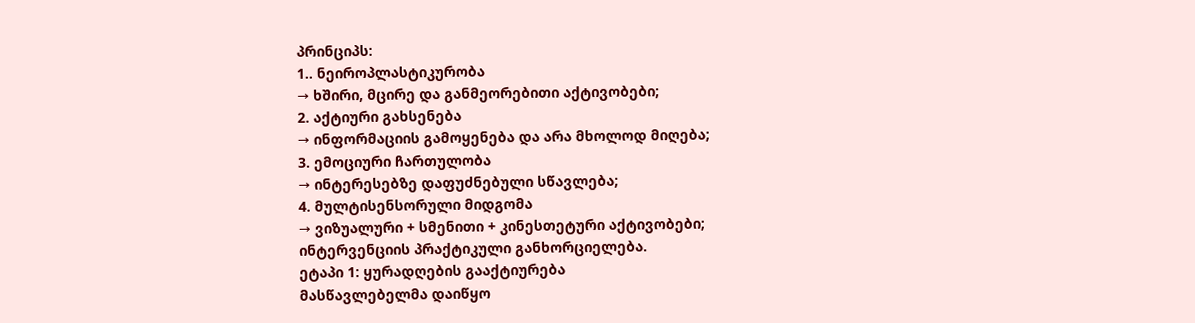პრინციპს:
1.. ნეიროპლასტიკურობა
→ ხშირი, მცირე და განმეორებითი აქტივობები;
2. აქტიური გახსენება
→ ინფორმაციის გამოყენება და არა მხოლოდ მიღება;
3. ემოციური ჩართულობა
→ ინტერესებზე დაფუძნებული სწავლება;
4. მულტისენსორული მიდგომა
→ ვიზუალური + სმენითი + კინესთეტური აქტივობები;
ინტერვენციის პრაქტიკული განხორციელება.
ეტაპი 1: ყურადღების გააქტიურება
მასწავლებელმა დაიწყო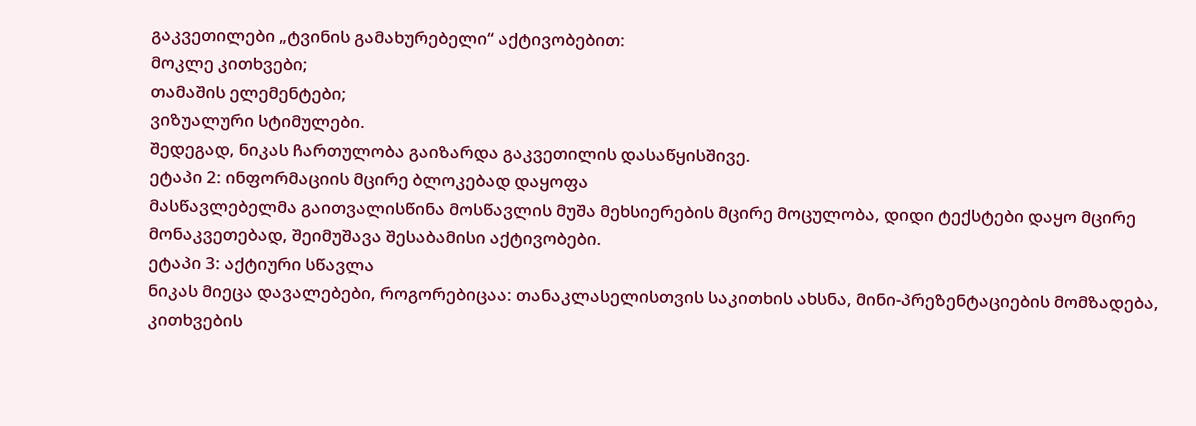გაკვეთილები „ტვინის გამახურებელი“ აქტივობებით:
მოკლე კითხვები;
თამაშის ელემენტები;
ვიზუალური სტიმულები.
შედეგად, ნიკას ჩართულობა გაიზარდა გაკვეთილის დასაწყისშივე.
ეტაპი 2: ინფორმაციის მცირე ბლოკებად დაყოფა
მასწავლებელმა გაითვალისწინა მოსწავლის მუშა მეხსიერების მცირე მოცულობა, დიდი ტექსტები დაყო მცირე მონაკვეთებად, შეიმუშავა შესაბამისი აქტივობები.
ეტაპი 3: აქტიური სწავლა
ნიკას მიეცა დავალებები, როგორებიცაა: თანაკლასელისთვის საკითხის ახსნა, მინი-პრეზენტაციების მომზადება, კითხვების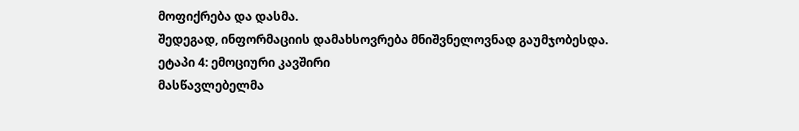მოფიქრება და დასმა.
შედეგად, ინფორმაციის დამახსოვრება მნიშვნელოვნად გაუმჯობესდა.
ეტაპი 4: ემოციური კავშირი
მასწავლებელმა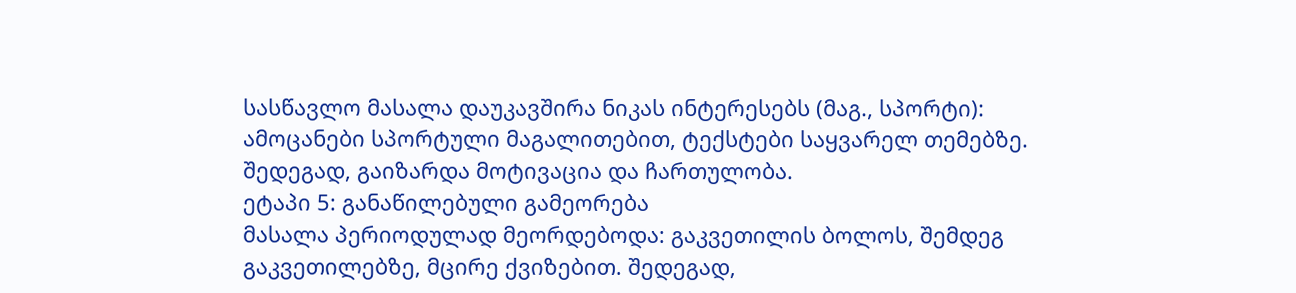სასწავლო მასალა დაუკავშირა ნიკას ინტერესებს (მაგ., სპორტი): ამოცანები სპორტული მაგალითებით, ტექსტები საყვარელ თემებზე.
შედეგად, გაიზარდა მოტივაცია და ჩართულობა.
ეტაპი 5: განაწილებული გამეორება
მასალა პერიოდულად მეორდებოდა: გაკვეთილის ბოლოს, შემდეგ გაკვეთილებზე, მცირე ქვიზებით. შედეგად,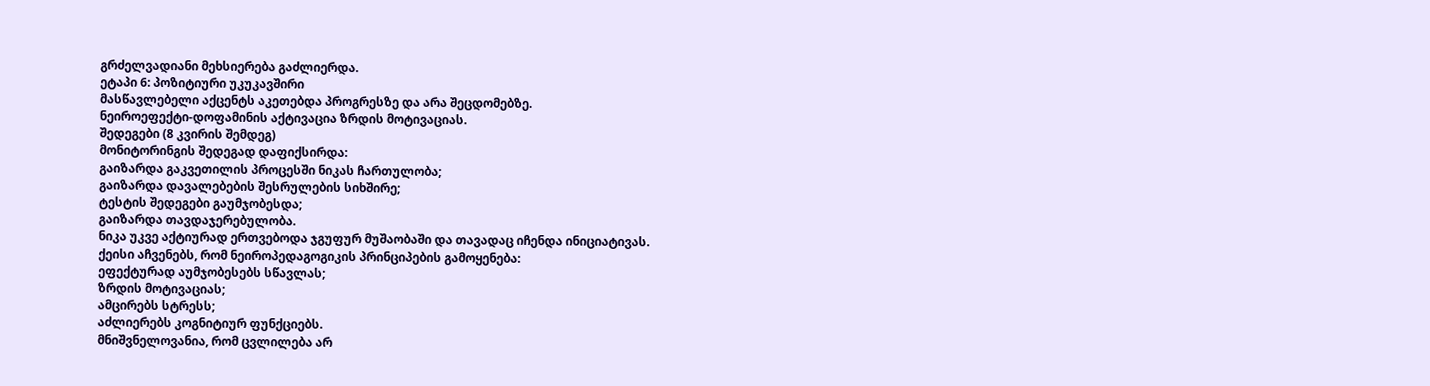გრძელვადიანი მეხსიერება გაძლიერდა.
ეტაპი 6: პოზიტიური უკუკავშირი
მასწავლებელი აქცენტს აკეთებდა პროგრესზე და არა შეცდომებზე.
ნეიროეფექტი-დოფამინის აქტივაცია ზრდის მოტივაციას.
შედეგები (8 კვირის შემდეგ)
მონიტორინგის შედეგად დაფიქსირდა:
გაიზარდა გაკვეთილის პროცესში ნიკას ჩართულობა;
გაიზარდა დავალებების შესრულების სიხშირე;
ტესტის შედეგები გაუმჯობესდა;
გაიზარდა თავდაჯერებულობა.
ნიკა უკვე აქტიურად ერთვებოდა ჯგუფურ მუშაობაში და თავადაც იჩენდა ინიციატივას.
ქეისი აჩვენებს, რომ ნეიროპედაგოგიკის პრინციპების გამოყენება:
ეფექტურად აუმჯობესებს სწავლას;
ზრდის მოტივაციას;
ამცირებს სტრესს;
აძლიერებს კოგნიტიურ ფუნქციებს.
მნიშვნელოვანია, რომ ცვლილება არ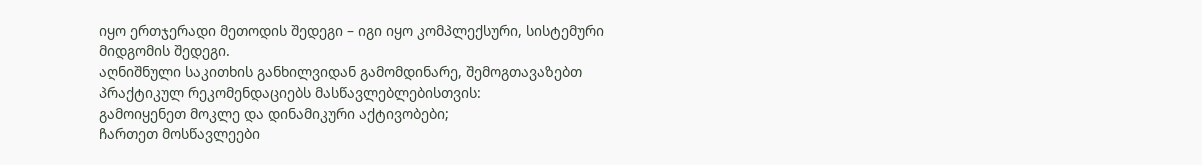იყო ერთჯერადი მეთოდის შედეგი – იგი იყო კომპლექსური, სისტემური მიდგომის შედეგი.
აღნიშნული საკითხის განხილვიდან გამომდინარე, შემოგთავაზებთ პრაქტიკულ რეკომენდაციებს მასწავლებლებისთვის:
გამოიყენეთ მოკლე და დინამიკური აქტივობები;
ჩართეთ მოსწავლეები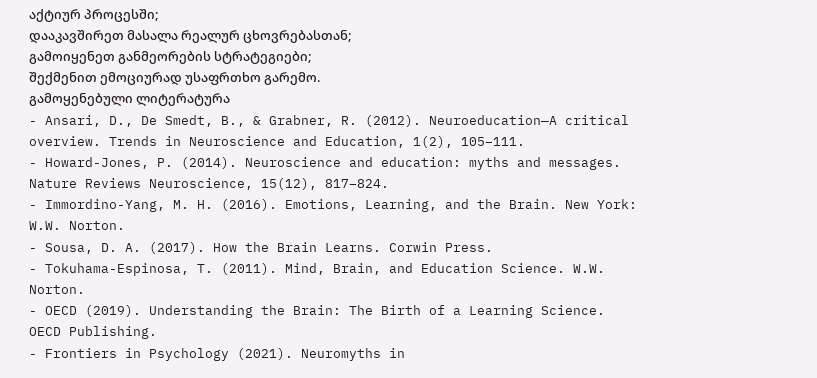აქტიურ პროცესში;
დააკავშირეთ მასალა რეალურ ცხოვრებასთან;
გამოიყენეთ განმეორების სტრატეგიები;
შექმენით ემოციურად უსაფრთხო გარემო.
გამოყენებული ლიტერატურა
- Ansari, D., De Smedt, B., & Grabner, R. (2012). Neuroeducation—A critical overview. Trends in Neuroscience and Education, 1(2), 105–111.
- Howard-Jones, P. (2014). Neuroscience and education: myths and messages. Nature Reviews Neuroscience, 15(12), 817–824.
- Immordino-Yang, M. H. (2016). Emotions, Learning, and the Brain. New York: W.W. Norton.
- Sousa, D. A. (2017). How the Brain Learns. Corwin Press.
- Tokuhama-Espinosa, T. (2011). Mind, Brain, and Education Science. W.W. Norton.
- OECD (2019). Understanding the Brain: The Birth of a Learning Science. OECD Publishing.
- Frontiers in Psychology (2021). Neuromyths in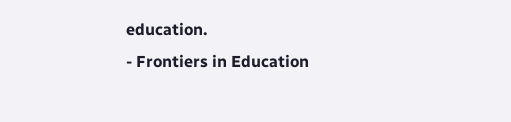education.
- Frontiers in Education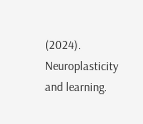(2024). Neuroplasticity and learning.